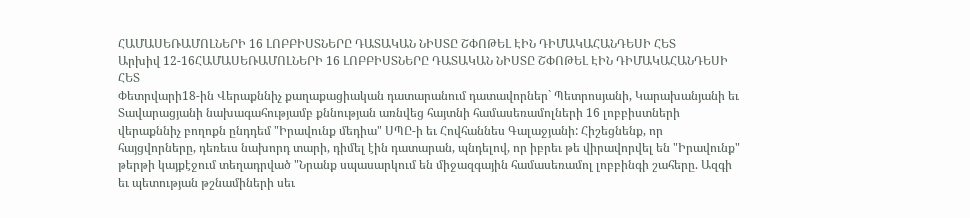ՀԱՄԱՍԵՌԱՄՈԼՆԵՐԻ 16 ԼՈԲԲԻՍՏՆԵՐԸ ԴԱՏԱԿԱՆ ՆԻՍՏԸ ՇՓՈԹԵԼ ԷԻՆ ԴԻՄԱԿԱՀԱՆԴԵՍԻ ՀԵՏ
Արխիվ 12-16ՀԱՄԱՍԵՌԱՄՈԼՆԵՐԻ 16 ԼՈԲԲԻՍՏՆԵՐԸ ԴԱՏԱԿԱՆ ՆԻՍՏԸ ՇՓՈԹԵԼ ԷԻՆ ԴԻՄԱԿԱՀԱՆԴԵՍԻ ՀԵՏ
Փետրվարի18-ին Վերաքննիչ քաղաքացիական դատարանում դատավորներ` Պետրոսյանի, Կարախանյանի եւ Տավարացյանի նախագահությամբ քննության առնվեց հայտնի համասեռամոլների 16 լոբբիստների վերաքննիչ բողոքն ընդդեմ "Իրավունք մեդիա" ՍՊԸ-ի եւ Հովհաննես Գալաջյանի: Հիշեցնենք, որ հայցվորները, դեռեւս նախորդ տարի, դիմել էին դատարան, պնդելով, որ իբրեւ թե վիրավորվել են "Իրավունք" թերթի կայքէջում տեղադրված "Նրանք սպասարկում են միջազգային համասեռամոլ լոբբինգի շահերը. Ազգի եւ պետության թշնամիների սեւ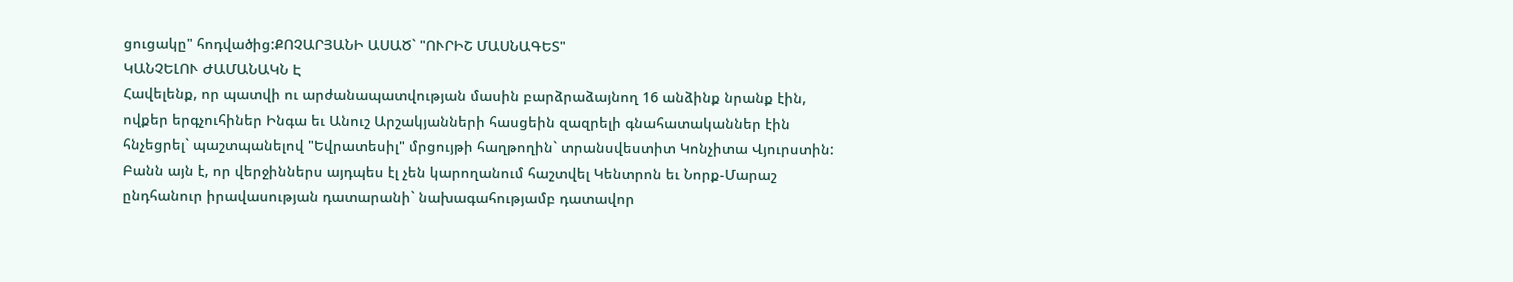ցուցակը" հոդվածից:ՔՈՉԱՐՅԱՆԻ ԱՍԱԾ` "ՈՒՐԻՇ ՄԱՍՆԱԳԵՏ"
ԿԱՆՉԵԼՈՒ ԺԱՄԱՆԱԿՆ Է
Հավելենք, որ պատվի ու արժանապատվության մասին բարձրաձայնող 16 անձինք նրանք էին, ովքեր երգչուհիներ Ինգա եւ Անուշ Արշակյանների հասցեին զազրելի գնահատականներ էին հնչեցրել` պաշտպանելով "Եվրատեսիլ" մրցույթի հաղթողին` տրանսվեստիտ Կոնչիտա Վյուրստին: Բանն այն է, որ վերջիններս այդպես էլ չեն կարողանում հաշտվել Կենտրոն եւ Նորք-Մարաշ ընդհանուր իրավասության դատարանի` նախագահությամբ դատավոր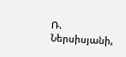Ռ. Ներսիսյանի,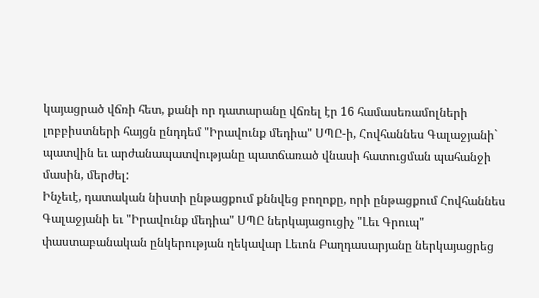կայացրած վճռի հետ, քանի որ դատարանը վճռել էր 16 համասեռամոլների լոբբիստների հայցն ընդդեմ "Իրավունք մեդիա" ՍՊԸ-ի, Հովհաննես Գալաջյանի` պատվին եւ արժանապատվությանը պատճառած վնասի հատուցման պահանջի մասին, մերժել:
Ինչեւէ, դատական նիստի ընթացքում քննվեց բողոքը, որի ընթացքում Հովհաննես Գալաջյանի եւ "Իրավունք մեդիա" ՍՊԸ ներկայացուցիչ "Լեւ Գրուպ" փաստաբանական ընկերության ղեկավար Լեւոն Բաղդասարյանը ներկայացրեց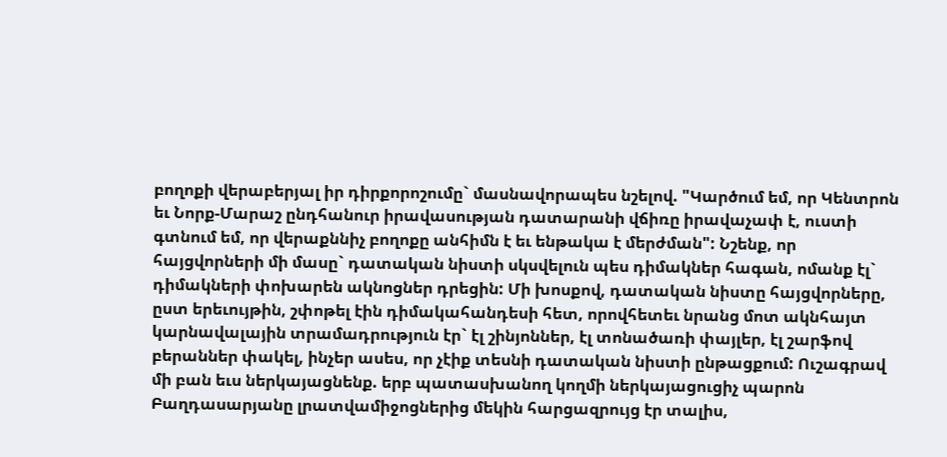բողոքի վերաբերյալ իր դիրքորոշումը` մասնավորապես նշելով. "Կարծում եմ, որ Կենտրոն եւ Նորք-Մարաշ ընդհանուր իրավասության դատարանի վճիռը իրավաչափ է, ուստի գտնում եմ, որ վերաքննիչ բողոքը անհիմն է եւ ենթակա է մերժման": Նշենք, որ հայցվորների մի մասը` դատական նիստի սկսվելուն պես դիմակներ հագան, ոմանք էլ` դիմակների փոխարեն ակնոցներ դրեցին: Մի խոսքով, դատական նիստը հայցվորները, ըստ երեւույթին, շփոթել էին դիմակահանդեսի հետ, որովհետեւ նրանց մոտ ակնհայտ կարնավալային տրամադրություն էր` էլ շինյոններ, էլ տոնածառի փայլեր, էլ շարֆով բերաններ փակել, ինչեր ասես, որ չէիք տեսնի դատական նիստի ընթացքում: Ուշագրավ մի բան եւս ներկայացնենք. երբ պատասխանող կողմի ներկայացուցիչ պարոն Բաղդասարյանը լրատվամիջոցներից մեկին հարցազրույց էր տալիս,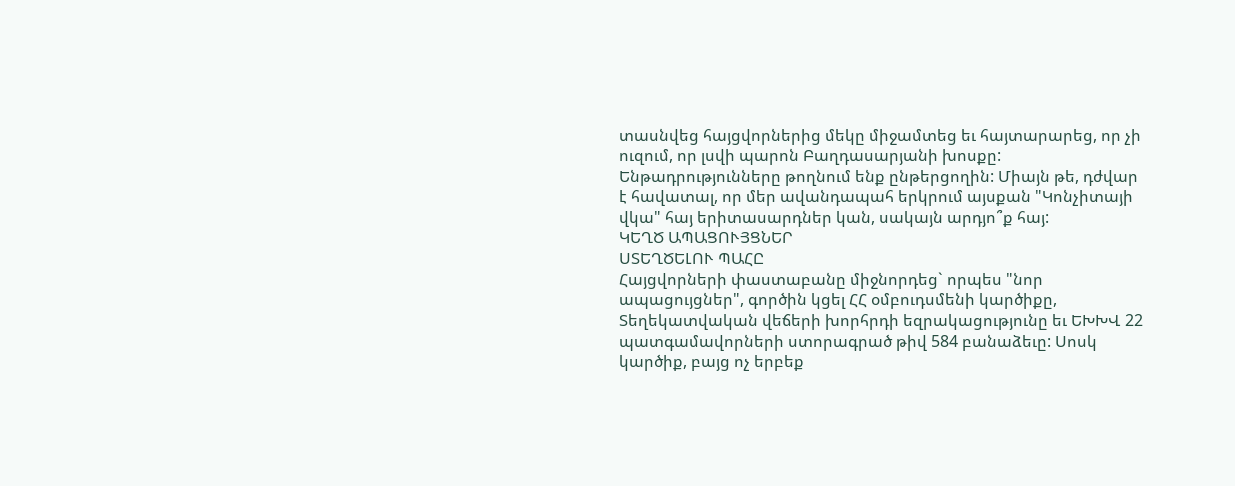տասնվեց հայցվորներից մեկը միջամտեց եւ հայտարարեց, որ չի ուզում, որ լսվի պարոն Բաղդասարյանի խոսքը: Ենթադրությունները թողնում ենք ընթերցողին: Միայն թե, դժվար է հավատալ, որ մեր ավանդապահ երկրում այսքան "Կոնչիտայի վկա" հայ երիտասարդներ կան, սակայն արդյո՞ք հայ:
ԿԵՂԾ ԱՊԱՑՈՒՅՑՆԵՐ
ՍՏԵՂԾԵԼՈՒ ՊԱՀԸ
Հայցվորների փաստաբանը միջնորդեց` որպես "նոր ապացույցներ", գործին կցել ՀՀ օմբուդսմենի կարծիքը, Տեղեկատվական վեճերի խորհրդի եզրակացությունը եւ ԵԽԽՎ 22 պատգամավորների ստորագրած թիվ 584 բանաձեւը: Սոսկ կարծիք, բայց ոչ երբեք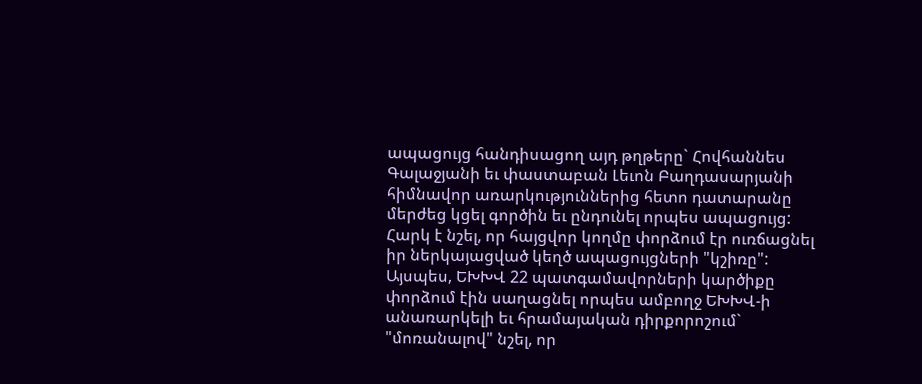ապացույց հանդիսացող այդ թղթերը` Հովհաննես Գալաջյանի եւ փաստաբան Լեւոն Բաղդասարյանի հիմնավոր առարկություններից հետո դատարանը մերժեց կցել գործին եւ ընդունել որպես ապացույց:
Հարկ է նշել, որ հայցվոր կողմը փորձում էր ուռճացնել իր ներկայացված կեղծ ապացույցների "կշիռը": Այսպես, ԵԽԽՎ 22 պատգամավորների կարծիքը փորձում էին սաղացնել որպես ամբողջ ԵԽԽՎ-ի անառարկելի եւ հրամայական դիրքորոշում` "մոռանալով" նշել, որ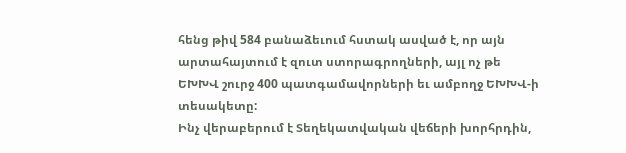հենց թիվ 584 բանաձեւում հստակ ասված է, որ այն արտահայտում է զուտ ստորագրողների, այլ ոչ թե ԵԽԽՎ շուրջ 400 պատգամավորների եւ ամբողջ ԵԽԽՎ-ի տեսակետը:
Ինչ վերաբերում է Տեղեկատվական վեճերի խորհրդին,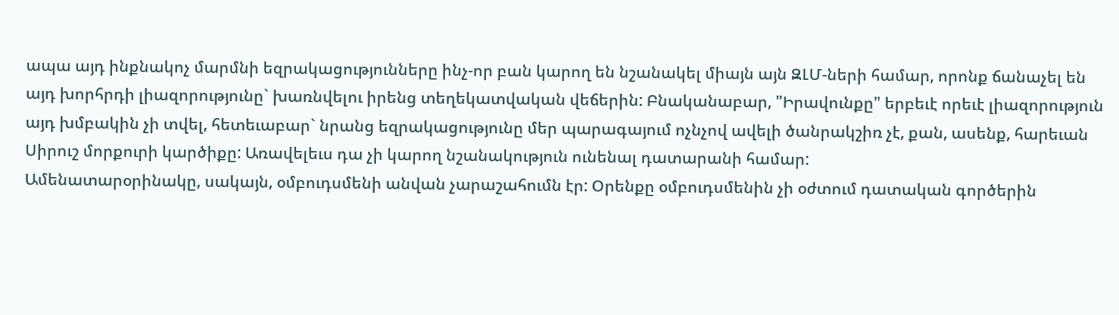ապա այդ ինքնակոչ մարմնի եզրակացությունները ինչ-որ բան կարող են նշանակել միայն այն ԶԼՄ-ների համար, որոնք ճանաչել են այդ խորհրդի լիազորությունը` խառնվելու իրենց տեղեկատվական վեճերին: Բնականաբար, "Իրավունքը" երբեւէ որեւէ լիազորություն այդ խմբակին չի տվել, հետեւաբար` նրանց եզրակացությունը մեր պարագայում ոչնչով ավելի ծանրակշիռ չէ, քան, ասենք, հարեւան Սիրուշ մորքուրի կարծիքը: Առավելեւս դա չի կարող նշանակություն ունենալ դատարանի համար:
Ամենատարօրինակը, սակայն, օմբուդսմենի անվան չարաշահումն էր: Օրենքը օմբուդսմենին չի օժտում դատական գործերին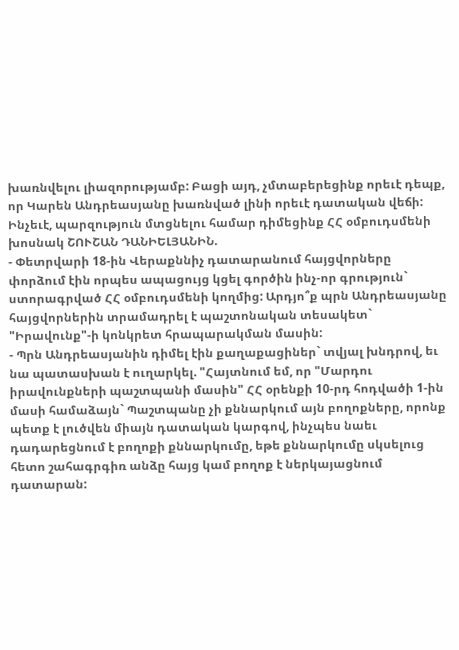խառնվելու լիազորությամբ: Բացի այդ, չմտաբերեցինք որեւէ դեպք, որ Կարեն Անդրեասյանը խառնված լինի որեւէ դատական վեճի: Ինչեւէ, պարզություն մտցնելու համար դիմեցինք ՀՀ օմբուդսմենի խոսնակ ՇՈՒՇԱՆ ԴԱՆԻԵԼՅԱՆԻՆ.
- Փետրվարի 18-ին Վերաքննիչ դատարանում հայցվորները փորձում էին որպես ապացույց կցել գործին ինչ-որ գրություն` ստորագրված ՀՀ օմբուդսմենի կողմից: Արդյո՞ք պրն Անդրեասյանը հայցվորներին տրամադրել է պաշտոնական տեսակետ` "Իրավունք"-ի կոնկրետ հրապարակման մասին:
- Պրն Անդրեասյանին դիմել էին քաղաքացիներ` տվյալ խնդրով, եւ նա պատասխան է ուղարկել. "Հայտնում եմ, որ "Մարդու իրավունքների պաշտպանի մասին" ՀՀ օրենքի 10-րդ հոդվածի 1-ին մասի համաձայն` Պաշտպանը չի քննարկում այն բողոքները, որոնք պետք է լուծվեն միայն դատական կարգով, ինչպես նաեւ դադարեցնում է բողոքի քննարկումը, եթե քննարկումը սկսելուց հետո շահագրգիռ անձը հայց կամ բողոք է ներկայացնում դատարան: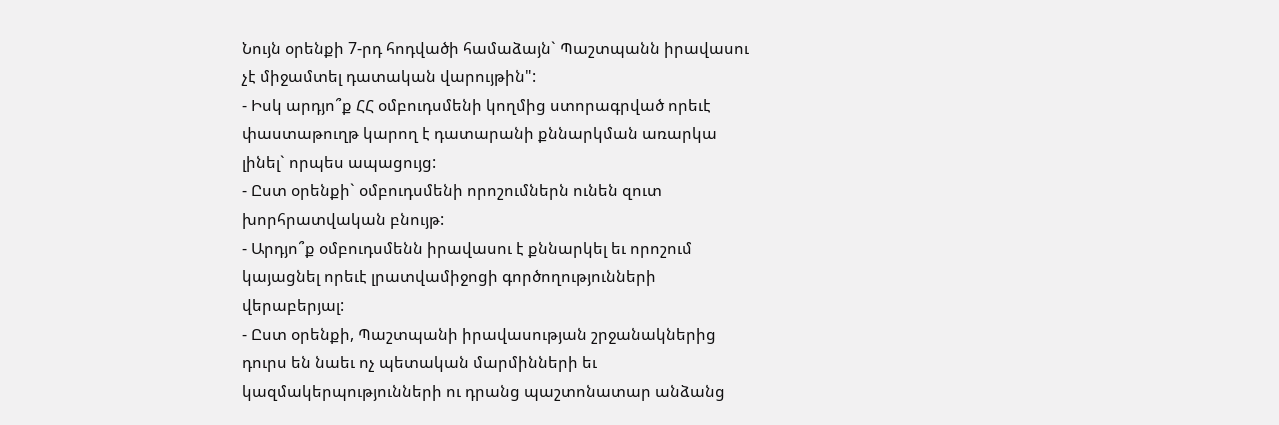Նույն օրենքի 7-րդ հոդվածի համաձայն` Պաշտպանն իրավասու չէ միջամտել դատական վարույթին":
- Իսկ արդյո՞ք ՀՀ օմբուդսմենի կողմից ստորագրված որեւէ փաստաթուղթ կարող է դատարանի քննարկման առարկա լինել` որպես ապացույց:
- Ըստ օրենքի` օմբուդսմենի որոշումներն ունեն զուտ խորհրատվական բնույթ:
- Արդյո՞ք օմբուդսմենն իրավասու է քննարկել եւ որոշում կայացնել որեւէ լրատվամիջոցի գործողությունների վերաբերյալ:
- Ըստ օրենքի, Պաշտպանի իրավասության շրջանակներից դուրս են նաեւ ոչ պետական մարմինների եւ կազմակերպությունների ու դրանց պաշտոնատար անձանց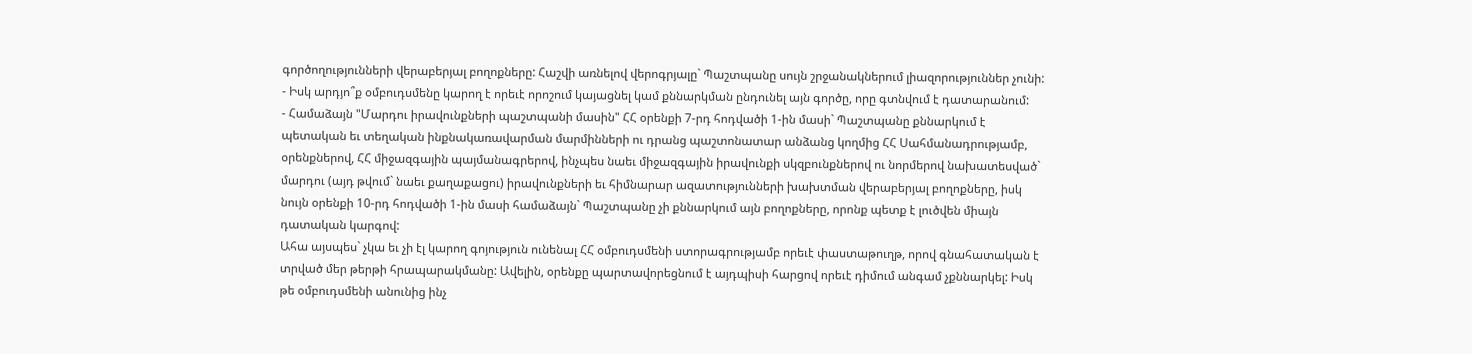գործողությունների վերաբերյալ բողոքները: Հաշվի առնելով վերոգրյալը` Պաշտպանը սույն շրջանակներում լիազորություններ չունի:
- Իսկ արդյո՞ք օմբուդսմենը կարող է որեւէ որոշում կայացնել կամ քննարկման ընդունել այն գործը, որը գտնվում է դատարանում:
- Համաձայն "Մարդու իրավունքների պաշտպանի մասին" ՀՀ օրենքի 7-րդ հոդվածի 1-ին մասի` Պաշտպանը քննարկում է պետական եւ տեղական ինքնակառավարման մարմինների ու դրանց պաշտոնատար անձանց կողմից ՀՀ Սահմանադրությամբ, օրենքներով, ՀՀ միջազգային պայմանագրերով, ինչպես նաեւ միջազգային իրավունքի սկզբունքներով ու նորմերով նախատեսված` մարդու (այդ թվում` նաեւ քաղաքացու) իրավունքների եւ հիմնարար ազատությունների խախտման վերաբերյալ բողոքները, իսկ նույն օրենքի 10-րդ հոդվածի 1-ին մասի համաձայն` Պաշտպանը չի քննարկում այն բողոքները, որոնք պետք է լուծվեն միայն դատական կարգով:
Ահա այսպես` չկա եւ չի էլ կարող գոյություն ունենալ ՀՀ օմբուդսմենի ստորագրությամբ որեւէ փաստաթուղթ, որով գնահատական է տրված մեր թերթի հրապարակմանը: Ավելին, օրենքը պարտավորեցնում է այդպիսի հարցով որեւէ դիմում անգամ չքննարկել: Իսկ թե օմբուդսմենի անունից ինչ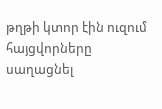թղթի կտոր էին ուզում հայցվորները սաղացնել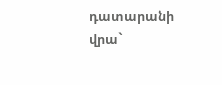դատարանի վրա`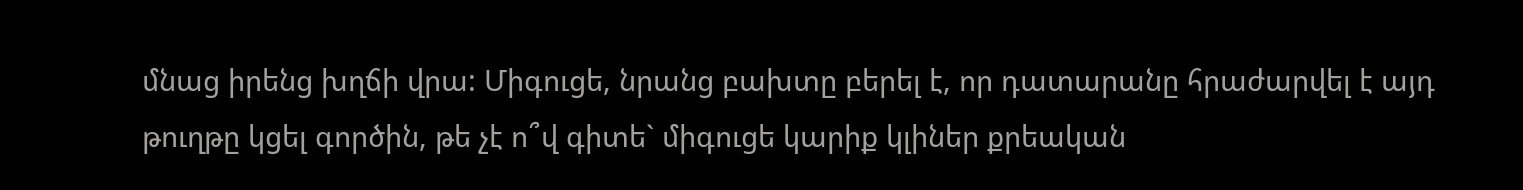մնաց իրենց խղճի վրա: Միգուցե, նրանց բախտը բերել է, որ դատարանը հրաժարվել է այդ թուղթը կցել գործին, թե չէ ո՞վ գիտե` միգուցե կարիք կլիներ քրեական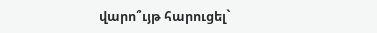վարո՞ւյթ հարուցել`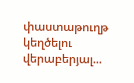փաստաթուղթ կեղծելու վերաբերյալ...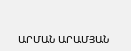ԱՐՄԱՆ ԱՐԱՄՅԱՆ